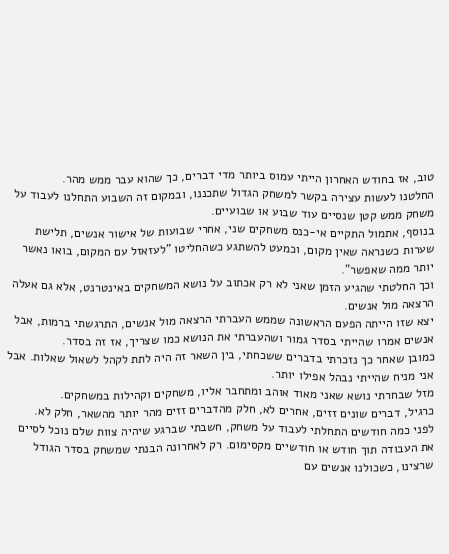טוב, אז בחודש האחרון הייתי עמוס ביותר מדי דברים, כך שהוא עבר ממש מהר.
החלטנו לעשות עצירה בקשר למשחק הגדול שתכננו, ובמקום זה השבוע התחלנו לעבוד על משחק ממש קטן שנסיים עוד שבוע או שבועיים.
בנוסף, אתמול התקיים אי-כנס משחקים שני, אחרי שבועות של אישור אנשים, תלישת שערות כשנראה שאין מקום, וכמעט להשתגע כשהחליטו "לעזאזל עם המקום, בואו נאשר יותר ממה שאפשר".
וכך החלטתי שהגיע הזמן שאני לא רק אכתוב על נושא המשחקים באינטרנט, אלא גם אעלה הרצאה מול אנשים.
יצא שזו הייתה הפעם הראשונה שממש העברתי הרצאה מול אנשים, התרגשתי ברמות, אבל אנשים אמרו שהייתי בסדר גמור ושהעברתי את הנושא כמו שצריך, אז זה בסדר.
כמובן שאחר כך נזכרתי בדברים ששכחתי, בין השאר זה היה לתת לקהל לשאול שאלות. אבל אני מניח שהייתי נבהל אפילו יותר.
מזל שבחרתי נושא שאני מאוד אוהב ומתחבר אליו, משחקים וקהילות במשחקים.
כרגיל, דברים שונים זזים, אחרים לא, חלק מהדברים זזים מהר יותר מהשאר, חלק לא.
לפני כמה חודשים התחלתי לעבוד על משחק, חשבתי שברגע שיהיה צוות שלם נוכל לסיים את העבודה תוך חודש או חודשיים מקסימום. רק לאחרונה הבנתי שמשחק בסדר הגודל שרצינו, כשכולנו אנשים עם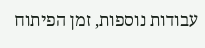עבודות נוספות, זמן הפיתוח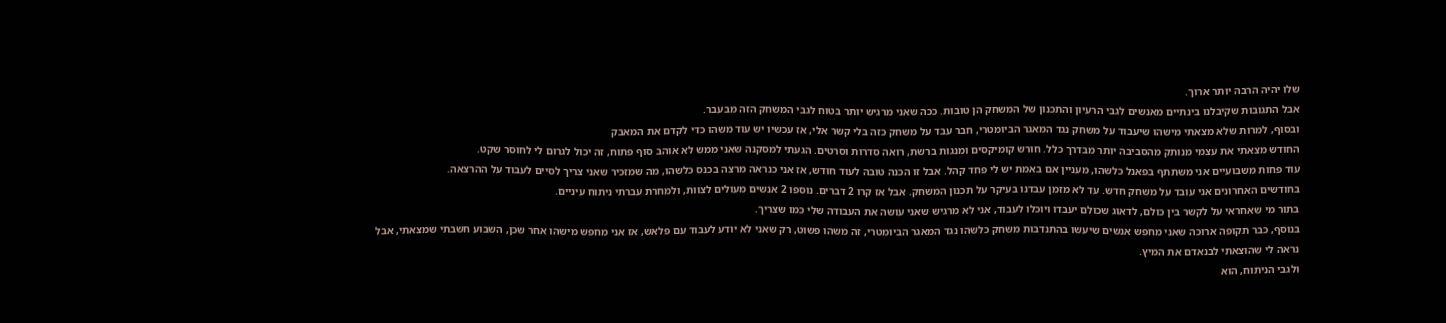שלו יהיה הרבה יותר ארוך.
אבל התגובות שקיבלנו בינתיים מאנשים לגבי הרעיון והתכנון של המשחק הן טובות. ככה שאני מרגיש יותר בטוח לגבי המשחק הזה מבעבר.
ובסוף, למרות שלא מצאתי מישהו שיעבוד על משחק נגד המאגר הביומטרי, חבר עבד על משחק כזה בלי קשר אלי, אז עכשיו יש עוד משהו כדי לקדם את המאבק
החודש מצאתי את עצמי מנותק מהסביבה יותר מבדרך כלל. חורש קומיקסים ומנגות ברשת, רואה סדרות וסרטים. הגעתי למסקנה שאני ממש לא אוהב סוף פתוח, זה יכול לגרום לי לחוסר שקט.
עוד פחות משבועיים אני משתתף בפאנל כלשהו, מעניין אם באמת יש לי פחד קהל. אבל זו הכנה טובה לעוד חודש, אז אני כנראה מרצה בכנס כלשהו, מה שמזכיר שאני צריך לסיים לעבוד על ההרצאה.
בחודשים האחרונים אני עובד על משחק חדש. עד לא מזמן עבדנו בעיקר על תכנון המשחק. אבל אז קרו 2 דברים. נוספו 2 אנשים מעולים לצוות, ולמחרת עברתי ניתוח עיניים.
בתור מי שאחראי על לקשר בין כולם, לדאוג שכולם יעבדו ויוכלו לעבוד, אני לא מרגיש שאני עושה את העבודה שלי כמו שצריך.
בנוסף, כבר תקופה ארוכה שאני מחפש אנשים שיעשו בהתנדבות משחק כלשהו נגד המאגר הביומטרי, זה משהו פשוט, רק שאני לא יודע לעבוד עם פלאש, אז אני מחפש מישהו אחר שכן, השבוע חשבתי שמצאתי, אבל נראה לי שהוצאתי לבנאדם את המיץ.
ולגבי הניתוח, הוא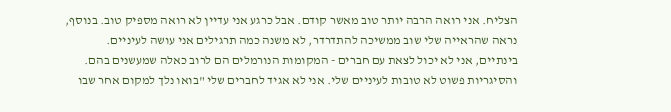הצליח. אני רואה הרבה יותר טוב מאשר קודם. אבל כרגע אני עדיין לא רואה מספיק טוב. בנוסף, נראה שהראייה שלי שוב ממשיכה להתדרדר, לא משנה כמה תרגילים אני עושה לעיניים.
בינתיים, אני לא יכול לצאת עם חברים - המקומות הנורמלים הם לרוב כאלה שמעשנים בהם. והסיגריות פשוט לא טובות לעיניים שלי. אני לא אגיד לחברים שלי "בואו נלך למקום אחר שבו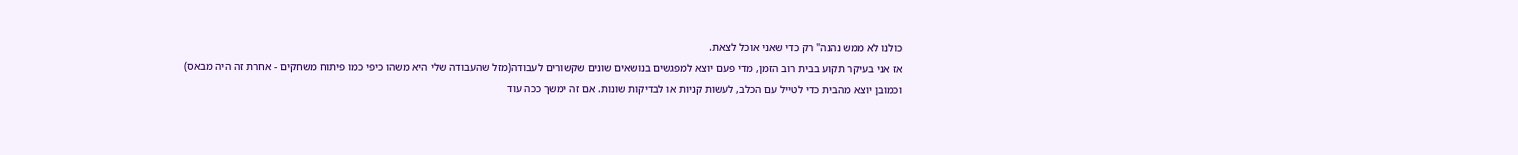כולנו לא ממש נהנה" רק כדי שאני אוכל לצאת.
אז אני בעיקר תקוע בבית רוב הזמן, מדי פעם יוצא למפגשים בנושאים שונים שקשורים לעבודה(מזל שהעבודה שלי היא משהו כיפי כמו פיתוח משחקים - אחרת זה היה מבאס) וכמובן יוצא מהבית כדי לטייל עם הכלב, לעשות קניות או לבדיקות שונות. אם זה ימשך ככה עוד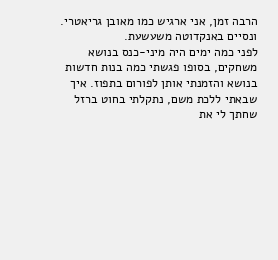הרבה זמן, אני ארגיש כמו מאובן גריאטרי.
ונסיים באנקדוטה משעשעת.
לפני כמה ימים היה מיני-כנס בנושא משחקים, בסופו פגשתי כמה בנות חדשות בנושא והזמנתי אותן לפורום בתפוז. איך שבאתי ללכת משם, נתקלתי בחוט ברזל שחתך לי את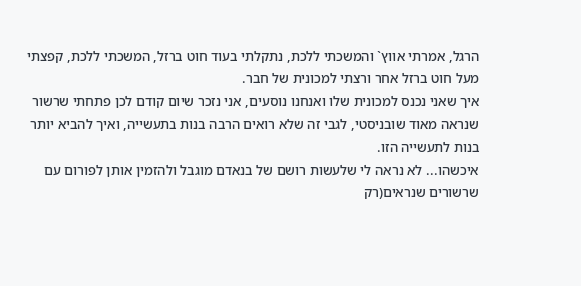הרגל, אמרתי אווץ` והמשכתי ללכת, נתקלתי בעוד חוט ברזל, המשכתי ללכת, קפצתי מעל חוט ברזל אחר ורצתי למכונית של חבר.
איך שאני נכנס למכונית שלו ואנחנו נוסעים, אני נזכר שיום קודם לכן פתחתי שרשור שנראה מאוד שובניסטי, לגבי זה שלא רואים הרבה בנות בתעשייה, ואיך להביא יותר בנות לתעשייה הזו.
איכשהו... לא נראה לי שלעשות רושם של בנאדם מוגבל ולהזמין אותן לפורום עם שרשורים שנראים(רק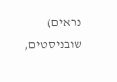נראים) שובניסטים,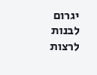יגרום לבנות לרצות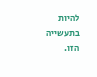להיות בתעשייה הזו.